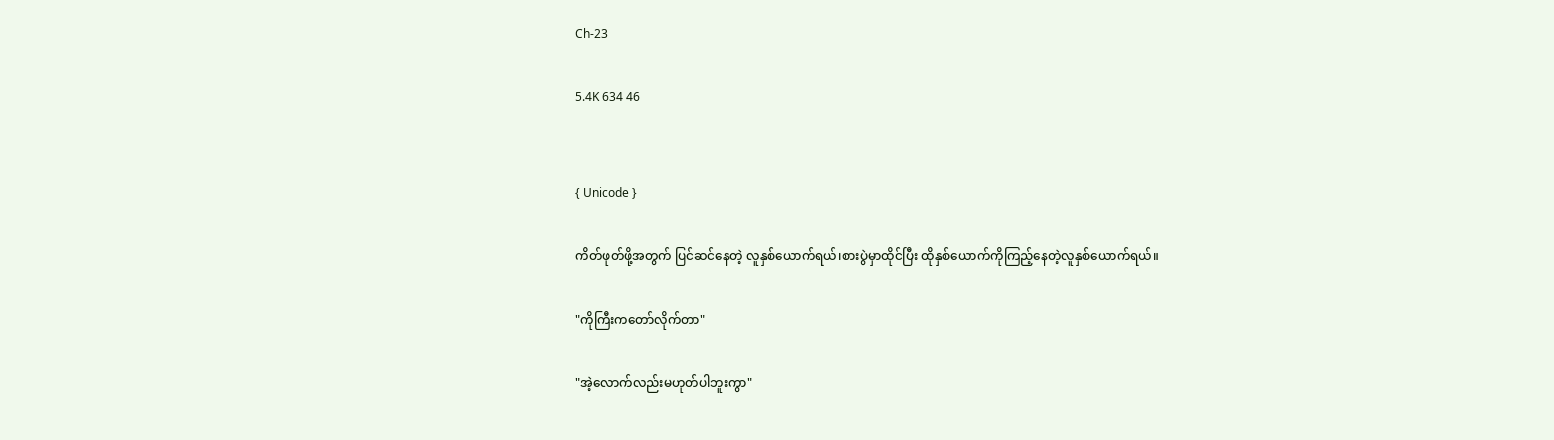Ch-23

5.4K 634 46


{ Unicode }

ကိတ်ဖုတ်ဖို့အတွက် ပြင်ဆင်နေတဲ့ လူနှစ်ယောက်ရယ်၊စားပွဲမှာထိုင်ပြီး ထိုနှစ်ယောက်ကိုကြည့်နေတဲ့လူနှစ်ယောက်ရယ်။

"ကိုကြီးကတော်လိုက်တာ"

"အဲ့လောက်လည်းမဟုတ်ပါဘူးကွာ"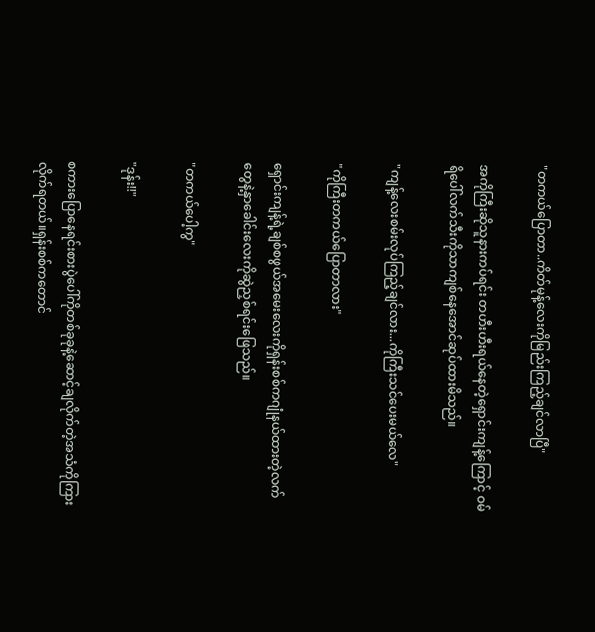"တကယ်ပြောတာ..ကိတ်မုန့်လေးကိုမြည်းကြည့်ချင်လာပြီ"

အကိုကြီး‌ဆိုသူနားကပ်ရင်း တဟီးဟီးရယ်နေတဲ့ရှောင်းကျန့်ကြောင့် ဝမ်ရိပေါ်လက်သီးကိုသာကျစ်နေအောင်ဆုပ်ထားမိသည်။

"ကျန့်လေးစမ်းလုပ်ကြည့်ချင်လား...ကိုကြီးသင်ပေးမယ်လေ"

"ကိုကြီးတကယ်ပြောတာလား"

ရှောင်းကျန့်ရဲ့ချစ်စဖွယ်အမေးလေးကို‌ရှန်းစစ်ကဂျုံနယ်ထားတဲ့လက်တွေနဲ့နှာခေါင်းလေးကိုဆွဲညှစ်ရင်းဖြေသည်။

"တကယ်ပေါ့ကွ"

"ဒုန်း!!"

စကားပြောနေရင်းစားပွဲပေါ်ကိုတစ်ခုခုနဲ့ဆောင့်ချလိုက်တဲ့အသံကိုကြားလိုက်ရတယ်။ရှန်းစစ်ကတောင်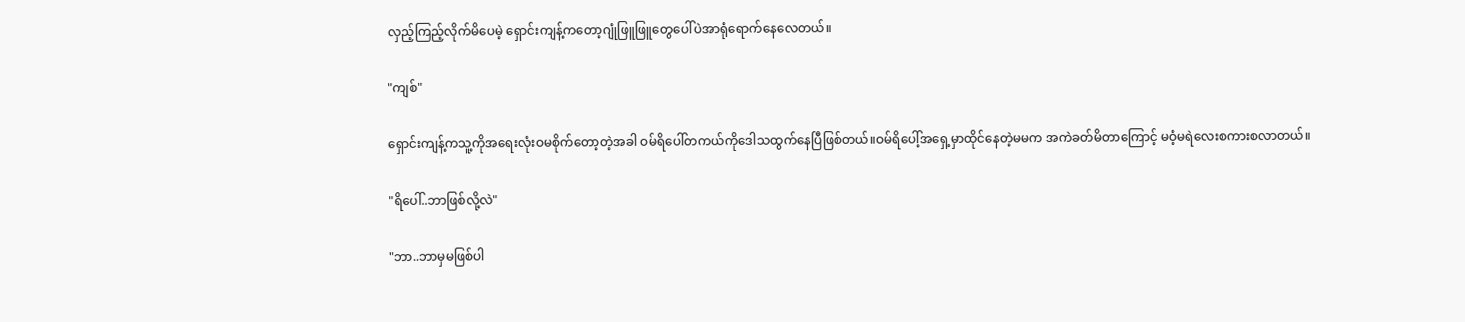လှည့်ကြည့်လိုက်မိပေမဲ့ ရှောင်းကျန့်ကတော့ဂျုံဖြူဖြူတွေပေါ်ပဲအာရုံရောက်နေလေတယ်။

"ကျစ်"

ရှောင်းကျန့်ကသူ့ကိုအရေးလုံးဝမစိုက်တော့တဲ့အခါ ဝမ်ရိပေါ်တကယ်ကိုဒေါသထွက်နေပြီဖြစ်တယ်။ဝမ်ရိပေါ့်အရှေ့မှာထိုင်နေတဲ့မမက အကဲခတ်မိတာကြောင့် မဝံ့မရဲလေးစကားစလာတယ်။

"ရိပေါ်..ဘာဖြစ်လို့လဲ"

"ဘာ..ဘာမှမဖြစ်ပါ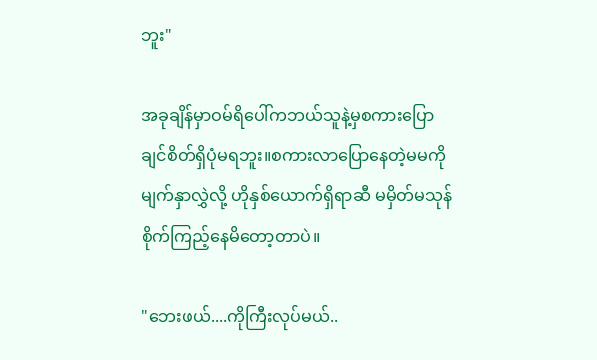ဘူး"

အခုချိန်မှာဝမ်ရိပေါ်ကဘယ်သူနဲ့မှစကားပြောချင်စိတ်ရှိပုံမရဘူး။စကားလာပြောနေတဲ့မမကိုမျက်နှာလွှဲလို့ ဟိုနှစ်ယောက်ရှိရာဆီ မမှိတ်မသုန်စိုက်ကြည့်နေမိတော့တာပဲ။

"ဘေးဖယ်....ကိုကြီးလုပ်မယ်..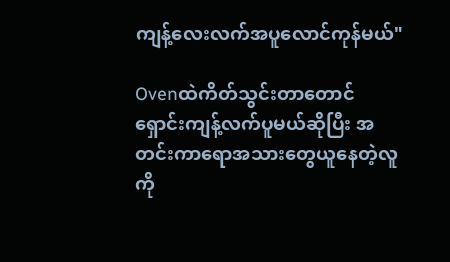ကျန့်လေးလက်အပူလောင်ကုန်မယ်"

Ovenထဲကိတ်သွင်းတာတောင် ရှောင်းကျန့်လက်ပူမယ်‌ဆိုပြီး အတင်းကာရောအသားတွေယူနေတဲ့လူကို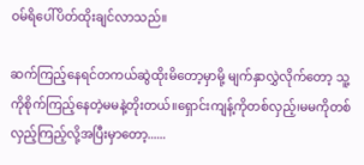ဝမ်ရိပေါ်ပိတ်ထိုးချင်လာသည်။

ဆက်ကြည့်နေရင်တကယ်ဆွဲထိုးမိတော့မှာမို့ မျက်နှာလွှဲလိုက်တော့ သူ့ကိုစိုက်ကြည့်နေတဲ့မမနဲ့တိုးတယ်။ရှောင်းကျန့်ကိုတစ်လှည့်၊မမကိုတစ်လှည့်ကြည့်လို့အပြီးမှာတော့......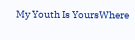My Youth Is YoursWhere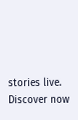stories live. Discover now